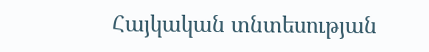Հայկական տնտեսության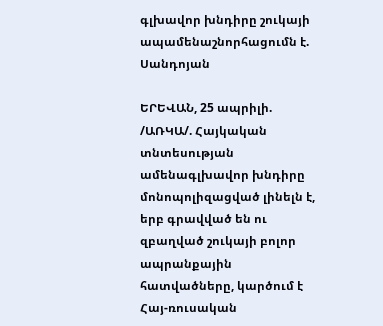գլխավոր խնդիրը շուկայի ապամենաշնորհացումն է. Սանդոյան

ԵՐԵՎԱՆ, 25 ապրիլի. /ԱՌԿԱ/. Հայկական տնտեսության ամենագլխավոր խնդիրը մոնոպոլիզացված լինելն է, երբ գրավված են ու զբաղված շուկայի բոլոր ապրանքային հատվածները, կարծում է Հայ-ռուսական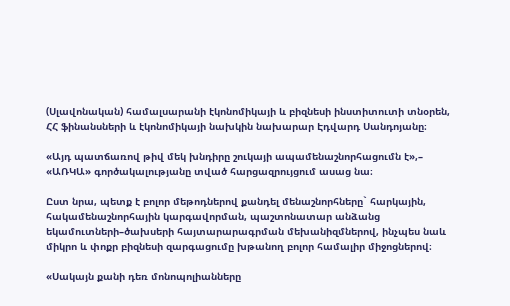(Սլավոնական) համալսարանի էկոնոմիկայի և բիզնեսի ինստիտուտի տնօրեն, ՀՀ ֆինանսների և էկոնոմիկայի նախկին նախարար Էդվարդ Սանդոյանը։

«Այդ պատճառով թիվ մեկ խնդիրը շուկայի ապամենաշնորհացումն է»,– «ԱՌԿԱ» գործակալությանը տված հարցազրույցում ասաց նա։

Ըստ նրա, պետք է բոլոր մեթոդներով քանդել մենաշնորհները` հարկային, հակամենաշնորհային կարգավորման, պաշտոնատար անձանց եկամուտների–ծախսերի հայտարարագրման մեխանիզմներով, ինչպես նաև միկրո և փոքր բիզնեսի զարգացումը խթանող բոլոր համալիր միջոցներով։

«Սակայն քանի դեռ մոնոպոլիանները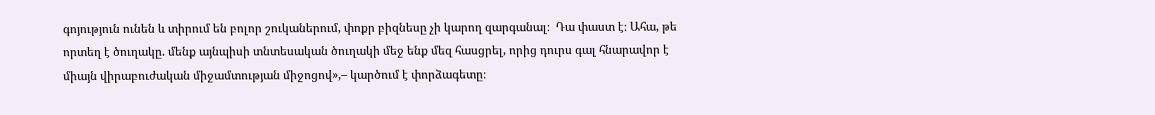գոյություն ունեն և տիրում են բոլոր շուկաներում, փոքր բիզնեսը չի կարող զարգանալ։  Դա փաստ է։ Ահա, թե որտեղ է ծուղակը. մենք այնպիսի տնտեսական ծուղակի մեջ ենք մեզ հասցրել, որից դուրս գալ հնարավոր է միայն վիրաբուժական միջամտության միջոցով»,– կարծում է փորձագետը։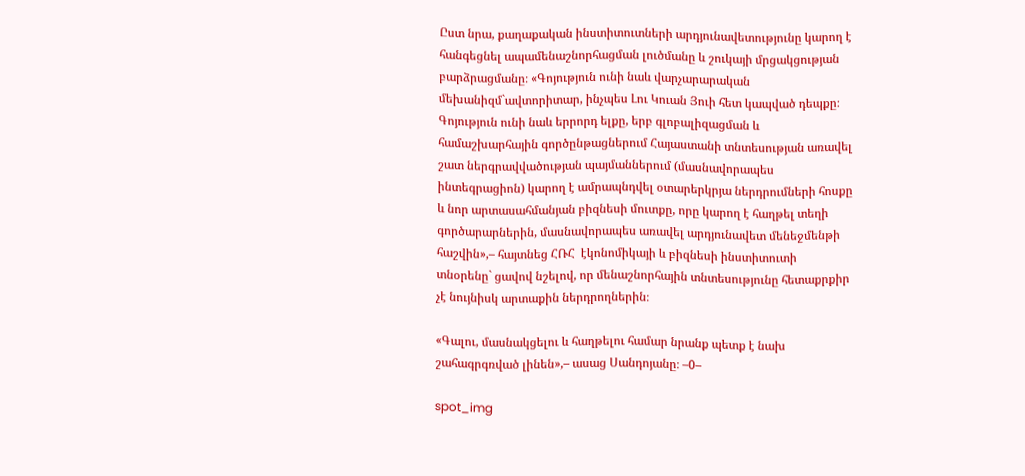Ըստ նրա, քաղաքական ինստիտուտների արդյունավետությունը կարող է հանգեցնել ապամենաշնորհացման լուծմանը և շուկայի մրցակցության բարձրացմանը։ «Գոյություն ունի նաև վարչարարական մեխանիզմ`ավտորիտար, ինչպես Լու Կուան Յուի հետ կապված դեպքը։ Գոյություն ունի նաև երրորդ ելքը, երբ գլոբալիզացման և համաշխարհային գործընթացներում Հայաստանի տնտեսության առավել շատ ներգրավվածության պայմաններում (մասնավորապես ինտեգրացիոն) կարող է ամրապնդվել օտարերկրյա ներդրումների հոսքը և նոր արտասահմանյան բիզնեսի մուտքը, որը կարող է հաղթել տեղի գործարարներին, մասնավորապես առավել արդյունավետ մենեջմենթի հաշվին»,– հայտնեց ՀՌՀ  էկոնոմիկայի և բիզնեսի ինստիտուտի տնօրենը` ցավով նշելով, որ մենաշնորհային տնտեսությունը հետաքրքիր չէ նույնիսկ արտաքին ներդրողներին։

«Գալու, մասնակցելու և հաղթելու համար նրանք պետք է նախ շահագրգռված լինեն»,– ասաց Սանդոյանը։ –0–

spot_img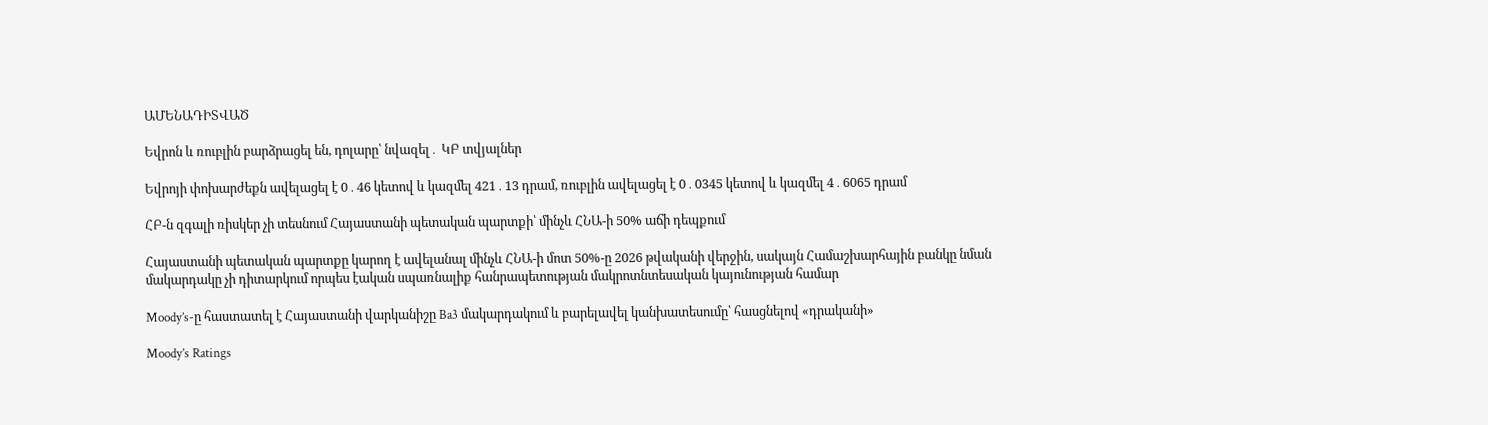ԱՄԵՆԱԴԻՏՎԱԾ

Եվրոն և ռուբլին բարձրացել են, դոլարը՝ նվազել․ ԿԲ տվյալներ

Եվրոյի փոխարժեքն ավելացել է 0․46 կետով և կազմել 421․13 դրամ, ռուբլին ավելացել է 0․0345 կետով և կազմել 4․6065 դրամ

ՀԲ-ն զգալի ռիսկեր չի տեսնում Հայաստանի պետական պարտքի՝ մինչև ՀՆԱ-ի 50% աճի դեպքում

Հայաստանի պետական պարտքը կարող է ավելանալ մինչև ՀՆԱ-ի մոտ 50%-ը 2026 թվականի վերջին, սակայն Համաշխարհային բանկը նման մակարդակը չի դիտարկում որպես էական սպառնալիք հանրապետության մակրոտնտեսական կայունության համար

Moody’s-ը հաստատել է Հայաստանի վարկանիշը Ba3 մակարդակում և բարելավել կանխատեսումը՝ հասցնելով «դրականի»

Moody’s Ratings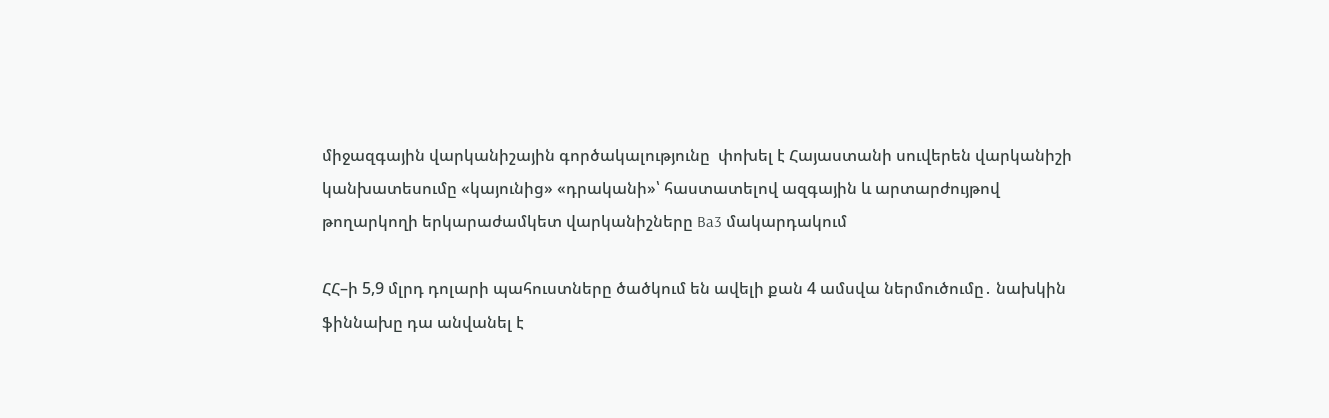միջազգային վարկանիշային գործակալությունը  փոխել է Հայաստանի սուվերեն վարկանիշի կանխատեսումը «կայունից» «դրականի»՝ հաստատելով ազգային և արտարժույթով թողարկողի երկարաժամկետ վարկանիշները Ba3 մակարդակում

ՀՀ–ի 5,9 մլրդ դոլարի պահուստները ծածկում են ավելի քան 4 ամսվա ներմուծումը․ նախկին ֆիննախը դա անվանել է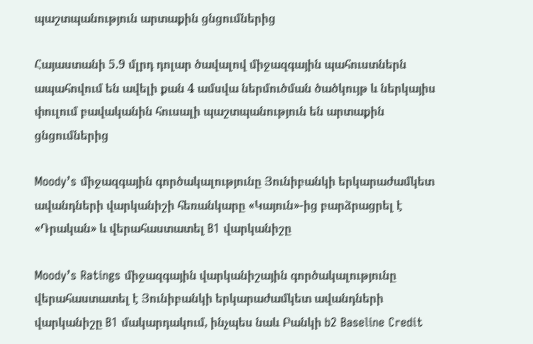պաշտպանություն արտաքին ցնցումներից

Հայաստանի 5.9 մլրդ դոլար ծավալով միջազգային պահուստներն ապահովում են ավելի քան 4 ամսվա ներմուծման ծածկույթ և ներկայիս փուլում բավականին հուսալի պաշտպանություն են արտաքին ցնցումներից

Moody’s միջազգային գործակալությունը Յունիբանկի երկարաժամկետ ավանդների վարկանիշի հեռանկարը «Կայուն»-ից բարձրացրել է «Դրական» և վերահաստատել B1 վարկանիշը

Moody’s Ratings միջազգային վարկանիշային գործակալությունը վերահաստատել է Յունիբանկի երկարաժամկետ ավանդների վարկանիշը B1 մակարդակում, ինչպես նաև Բանկի b2 Baseline Credit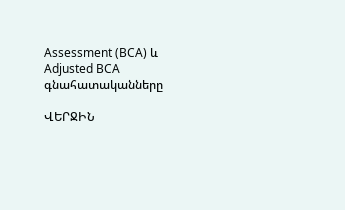Assessment (BCA) և Adjusted BCA գնահատականները

ՎԵՐՋԻՆ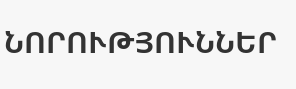ՆՈՐՈՒԹՅՈՒՆՆԵՐ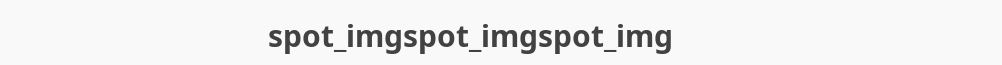spot_imgspot_imgspot_img